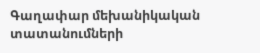Գաղափար մեխանիկական տատանումների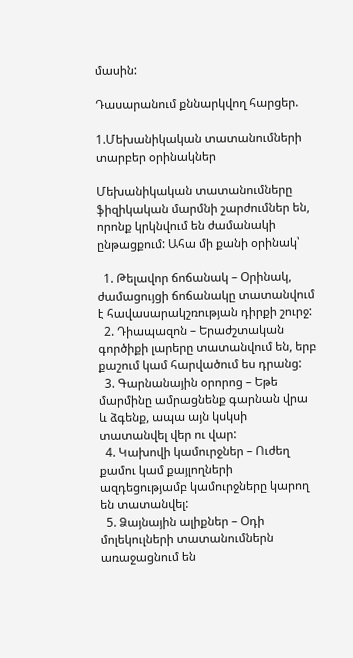մասին:

Դասարանում քննարկվող հարցեր.

1.Մեխանիկական տատանումների տարբեր օրինակներ

Մեխանիկական տատանումները ֆիզիկական մարմնի շարժումներ են, որոնք կրկնվում են ժամանակի ընթացքում: Ահա մի քանի օրինակ՝

  1. Թելավոր ճոճանակ – Օրինակ, ժամացույցի ճոճանակը տատանվում է հավասարակշռության դիրքի շուրջ:
  2. Դիապազոն – Երաժշտական գործիքի լարերը տատանվում են, երբ քաշում կամ հարվածում ես դրանց:
  3. Գարնանային օրորոց – Եթե մարմինը ամրացնենք գարնան վրա և ձգենք, ապա այն կսկսի տատանվել վեր ու վար:
  4. Կախովի կամուրջներ – Ուժեղ քամու կամ քայլողների ազդեցությամբ կամուրջները կարող են տատանվել:
  5. Ձայնային ալիքներ – Օդի մոլեկուլների տատանումներն առաջացնում են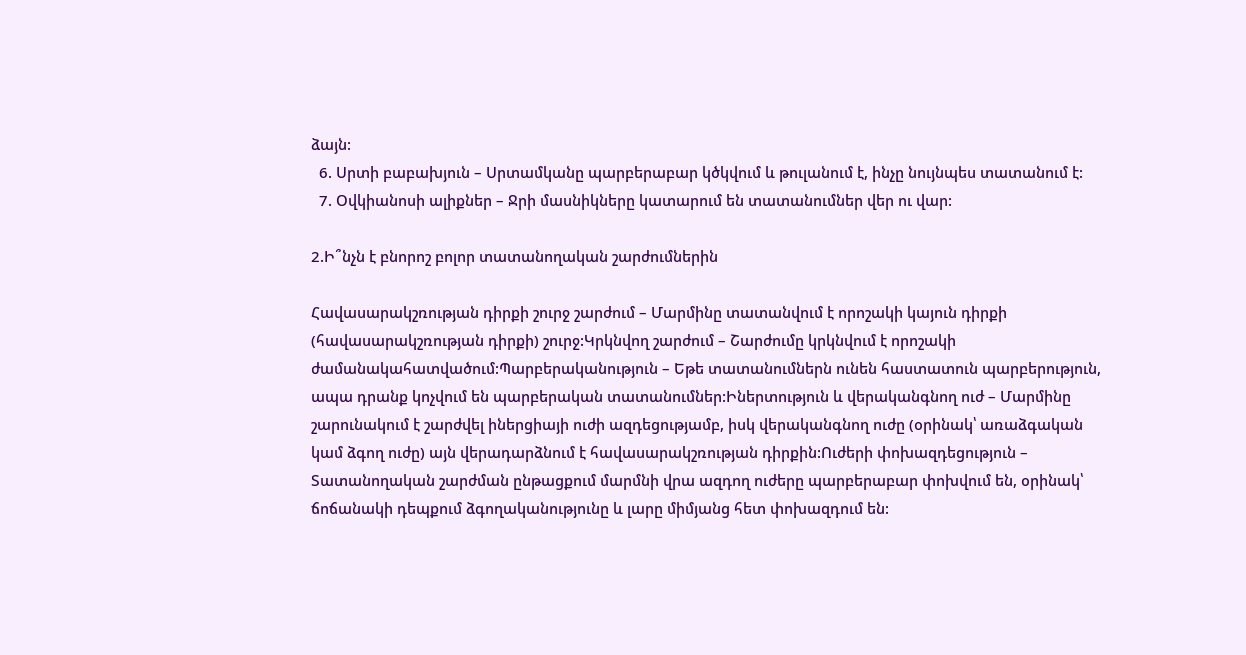ձայն:
  6. Սրտի բաբախյուն – Սրտամկանը պարբերաբար կծկվում և թուլանում է, ինչը նույնպես տատանում է:
  7. Օվկիանոսի ալիքներ – Ջրի մասնիկները կատարում են տատանումներ վեր ու վար:

2.Ի՞նչն է բնորոշ բոլոր տատանողական շարժումներին

Հավասարակշռության դիրքի շուրջ շարժում – Մարմինը տատանվում է որոշակի կայուն դիրքի (հավասարակշռության դիրքի) շուրջ:Կրկնվող շարժում – Շարժումը կրկնվում է որոշակի ժամանակահատվածում:Պարբերականություն – Եթե տատանումներն ունեն հաստատուն պարբերություն, ապա դրանք կոչվում են պարբերական տատանումներ:Իներտություն և վերականգնող ուժ – Մարմինը շարունակում է շարժվել իներցիայի ուժի ազդեցությամբ, իսկ վերականգնող ուժը (օրինակ՝ առաձգական կամ ձգող ուժը) այն վերադարձնում է հավասարակշռության դիրքին:Ուժերի փոխազդեցություն – Տատանողական շարժման ընթացքում մարմնի վրա ազդող ուժերը պարբերաբար փոխվում են, օրինակ՝ ճոճանակի դեպքում ձգողականությունը և լարը միմյանց հետ փոխազդում են: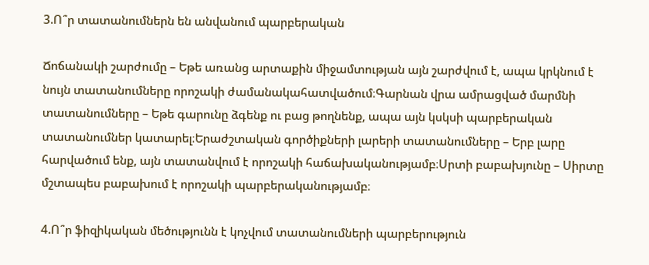3.Ո՞ր տատանումներն են անվանում պարբերական

Ճոճանակի շարժումը – Եթե առանց արտաքին միջամտության այն շարժվում է, ապա կրկնում է նույն տատանումները որոշակի ժամանակահատվածում։Գարնան վրա ամրացված մարմնի տատանումները – Եթե գարունը ձգենք ու բաց թողնենք, ապա այն կսկսի պարբերական տատանումներ կատարել։Երաժշտական գործիքների լարերի տատանումները – Երբ լարը հարվածում ենք, այն տատանվում է որոշակի հաճախականությամբ։Սրտի բաբախյունը – Սիրտը մշտապես բաբախում է որոշակի պարբերականությամբ։

4.Ո՞ր ֆիզիկական մեծությունն է կոչվում տատանումների պարբերություն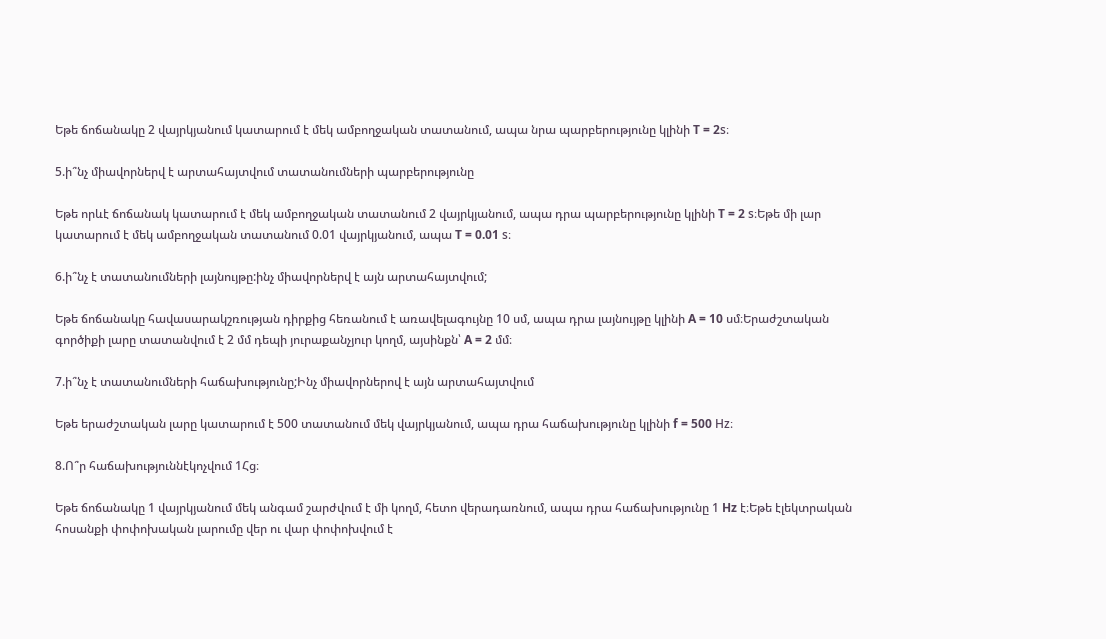Եթե ճոճանակը 2 վայրկյանում կատարում է մեկ ամբողջական տատանում, ապա նրա պարբերությունը կլինի T = 2s։

5.ի՞նչ միավորներվ է արտահայտվում տատանումների պարբերությունը

Եթե որևէ ճոճանակ կատարում է մեկ ամբողջական տատանում 2 վայրկյանում, ապա դրա պարբերությունը կլինի T = 2 s։Եթե մի լար կատարում է մեկ ամբողջական տատանում 0.01 վայրկյանում, ապա T = 0.01 s։

6.ի՞նչ է տատանումների լայնույթը:ինչ միավորներվ է այն արտահայտվում;

Եթե ճոճանակը հավասարակշռության դիրքից հեռանում է առավելագույնը 10 սմ, ապա դրա լայնույթը կլինի A = 10 սմ։Երաժշտական գործիքի լարը տատանվում է 2 մմ դեպի յուրաքանչյուր կողմ, այսինքն՝ A = 2 մմ։

7.ի՞նչ է տատանումների հաճախությունը;Ինչ միավորներով է այն արտահայտվում

Եթե երաժշտական լարը կատարում է 500 տատանում մեկ վայրկյանում, ապա դրա հաճախությունը կլինի f = 500 Hz։

8.Ո՞ր հաճախություննէկոչվում 1Հց։

Եթե ճոճանակը 1 վայրկյանում մեկ անգամ շարժվում է մի կողմ, հետո վերադառնում, ապա դրա հաճախությունը 1 Hz է։Եթե էլեկտրական հոսանքի փոփոխական լարումը վեր ու վար փոփոխվում է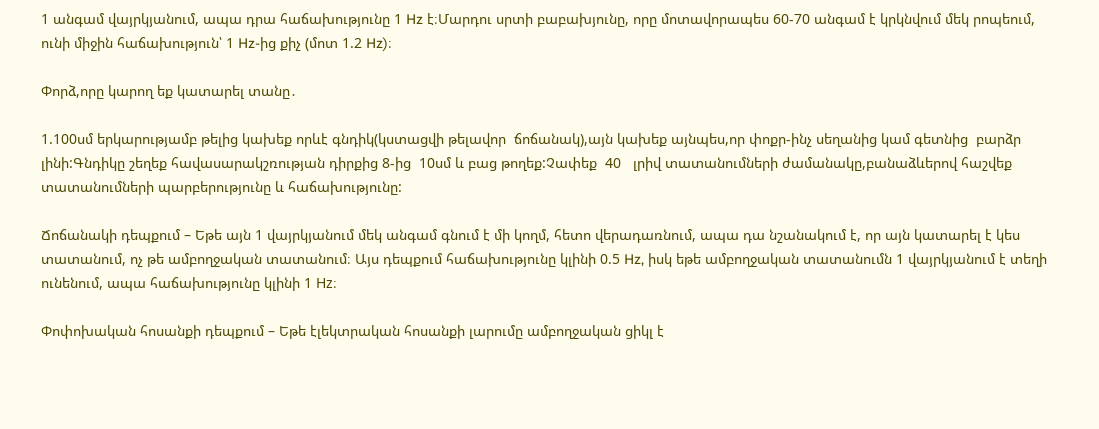1 անգամ վայրկյանում, ապա դրա հաճախությունը 1 Hz է։Մարդու սրտի բաբախյունը, որը մոտավորապես 60-70 անգամ է կրկնվում մեկ րոպեում, ունի միջին հաճախություն՝ 1 Hz-ից քիչ (մոտ 1.2 Hz)։

Փորձ,որը կարող եք կատարել տանը․

1.100սմ երկարությամբ թելից կախեք որևէ գնդիկ(կստացվի թելավոր  ճոճանակ),այն կախեք այնպես,որ փոքր-ինչ սեղանից կամ գետնից  բարձր լինի:Գնդիկը շեղեք հավասարակշռության դիրքից 8-ից  10սմ և բաց թողեք:Չափեք  40   լրիվ տատանումների ժամանակը,բանաձևերով հաշվեք տատանումների պարբերությունը և հաճախությունը:

Ճոճանակի դեպքում – Եթե այն 1 վայրկյանում մեկ անգամ գնում է մի կողմ, հետո վերադառնում, ապա դա նշանակում է, որ այն կատարել է կես տատանում, ոչ թե ամբողջական տատանում։ Այս դեպքում հաճախությունը կլինի 0.5 Hz, իսկ եթե ամբողջական տատանումն 1 վայրկյանում է տեղի ունենում, ապա հաճախությունը կլինի 1 Hz։

Փոփոխական հոսանքի դեպքում – Եթե էլեկտրական հոսանքի լարումը ամբողջական ցիկլ է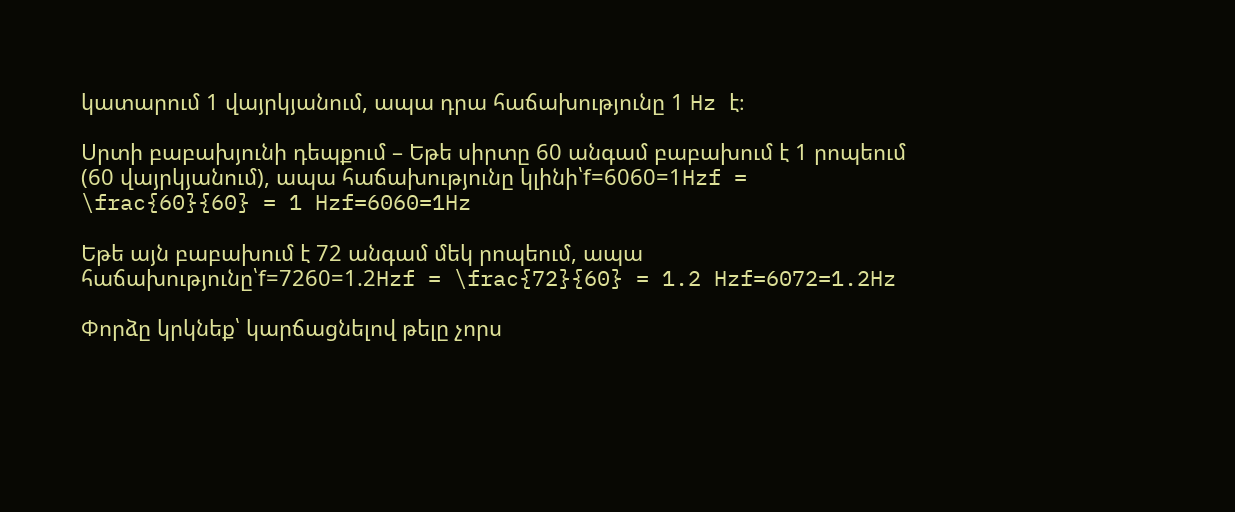կատարում 1 վայրկյանում, ապա դրա հաճախությունը 1 Hz է։

Սրտի բաբախյունի դեպքում – Եթե սիրտը 60 անգամ բաբախում է 1 րոպեում (60 վայրկյանում), ապա հաճախությունը կլինի՝f=6060=1Hzf = \frac{60}{60} = 1 Hzf=6060=1Hz

Եթե այն բաբախում է 72 անգամ մեկ րոպեում, ապա հաճախությունը՝f=7260=1.2Hzf = \frac{72}{60} = 1.2 Hzf=6072=1.2Hz

Փորձը կրկնեք՝ կարճացնելով թելը չորս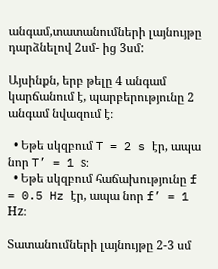անգամ,տատանումների լայնույթը դարձնելով 2սմ- ից 3սմ:

Այսինքն, երբ թելը 4 անգամ կարճանում է, պարբերությունը 2 անգամ նվազում է։

  • Եթե սկզբում T = 2 s էր, ապա նոր T’ = 1 s։
  • Եթե սկզբում հաճախությունը f = 0.5 Hz էր, ապա նոր f’ = 1 Hz։

Տատանումների լայնույթը 2-3 սմ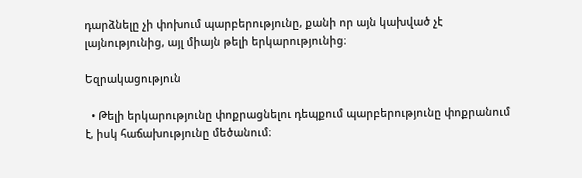դարձնելը չի փոխում պարբերությունը, քանի որ այն կախված չէ լայնությունից, այլ միայն թելի երկարությունից։

Եզրակացություն

  • Թելի երկարությունը փոքրացնելու դեպքում պարբերությունը փոքրանում է, իսկ հաճախությունը մեծանում։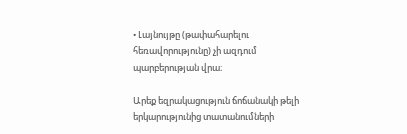• Լայնույթը (թափահարելու հեռավորությունը) չի ազդում պարբերության վրա։

Արեք եզրակացություն ճոճանակի թելի երկարությունից տատանումների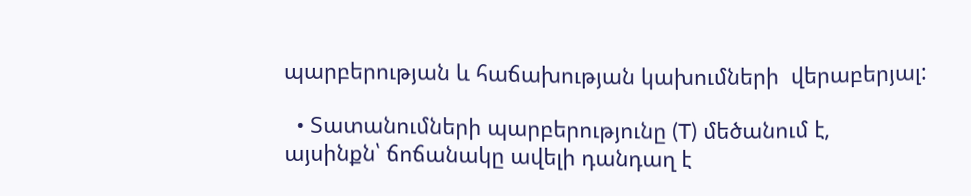պարբերության և հաճախության կախումների  վերաբերյալ:

  • Տատանումների պարբերությունը (T) մեծանում է, այսինքն՝ ճոճանակը ավելի դանդաղ է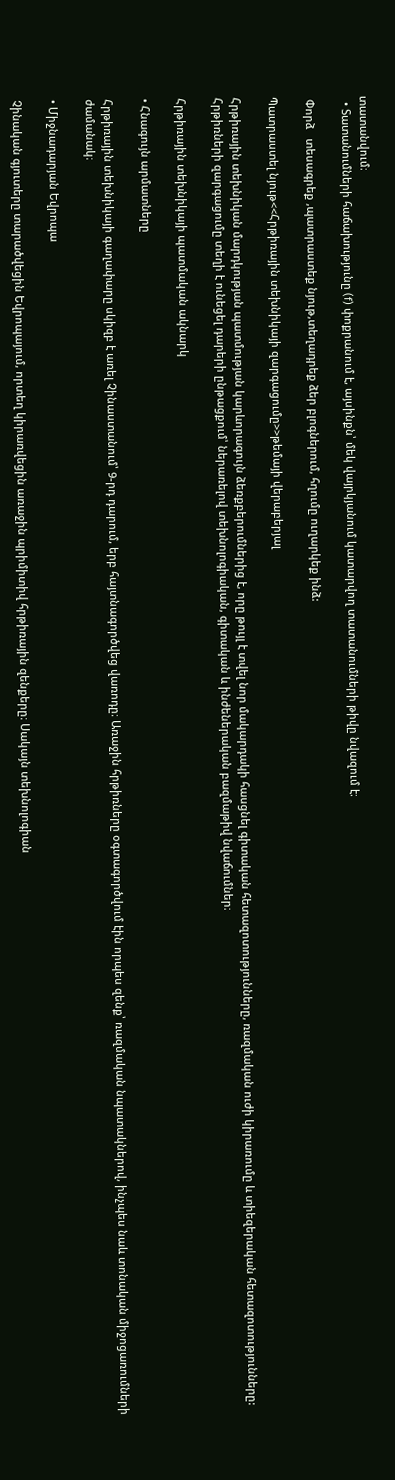տատանվում։
  • Տատանումների հաճախությունը (f) փոքրանում է, այսինքն՝ մեկ վայրկյանում կատարվող տատանումների թիվը նվազում է։

 Փորձ   տեսագրեք ,պատրաստեք նյութ,տեղադրեք ձեր բլոգներում, հղումը ուղարկեք ինձ:

Պատրաստել նյութ<<Հրթիռային տեխնիկայի զարգացումը>>թեմայի վերաբերյալ

Հրթիռային տեխնիկան մարդկության պատմության կարևորագույն ձեռքբերումներից է, որը թույլ է տվել նոր մակարդակի հասցնել գիտական հետազոտությունները, ռազմական ուժի կիրառումը և տիեզերական հետազոտությունները: Հրթիռների զարգացումը տեղի է ունեցել դարերի ընթացքում՝ ներառելով տեխնոլոգիական, գիտական և ինժեներական բազմաթիվ նվաճումներ։

Հրթիռային տեխնիկայի պատմական ակնարկ

• Հնագույն արմատները

Հրթիռային տեխնիկայի գաղափարը սկիզբ է առել Չինաստանում՝ 9-րդ դարում, երբ հայտնագործվեց վառոդը։ Առաջին հրթիռները օգտագործվում էին որպես զենք՝ ռազմական նպատակներով, ինչպես նաև տոնական միջոցառումների ժամանակ։

• Միջնադարյան Եվրոպա

Չինական գյուտերը տարածվեցին Եվրոպայում, որտեղ կիրառվեցին առաջին պրիմիտիվ հրթիռային զենքերը։ Սակայն տեխնոլոգիան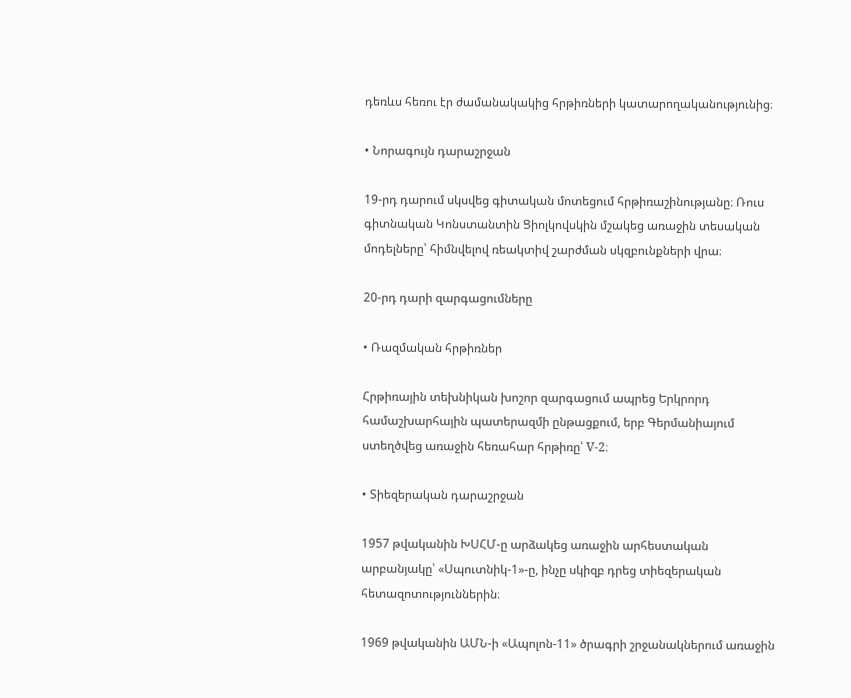դեռևս հեռու էր ժամանակակից հրթիռների կատարողականությունից։

• Նորագույն դարաշրջան

19-րդ դարում սկսվեց գիտական մոտեցում հրթիռաշինությանը։ Ռուս գիտնական Կոնստանտին Ցիոլկովսկին մշակեց առաջին տեսական մոդելները՝ հիմնվելով ռեակտիվ շարժման սկզբունքների վրա։

20-րդ դարի զարգացումները

• Ռազմական հրթիռներ

Հրթիռային տեխնիկան խոշոր զարգացում ապրեց Երկրորդ համաշխարհային պատերազմի ընթացքում, երբ Գերմանիայում ստեղծվեց առաջին հեռահար հրթիռը՝ V-2։

• Տիեզերական դարաշրջան

1957 թվականին ԽՍՀՄ-ը արձակեց առաջին արհեստական արբանյակը՝ «Սպուտնիկ-1»-ը, ինչը սկիզբ դրեց տիեզերական հետազոտություններին։

1969 թվականին ԱՄՆ-ի «Ապոլոն-11» ծրագրի շրջանակներում առաջին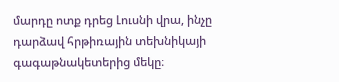մարդը ոտք դրեց Լուսնի վրա, ինչը դարձավ հրթիռային տեխնիկայի գագաթնակետերից մեկը։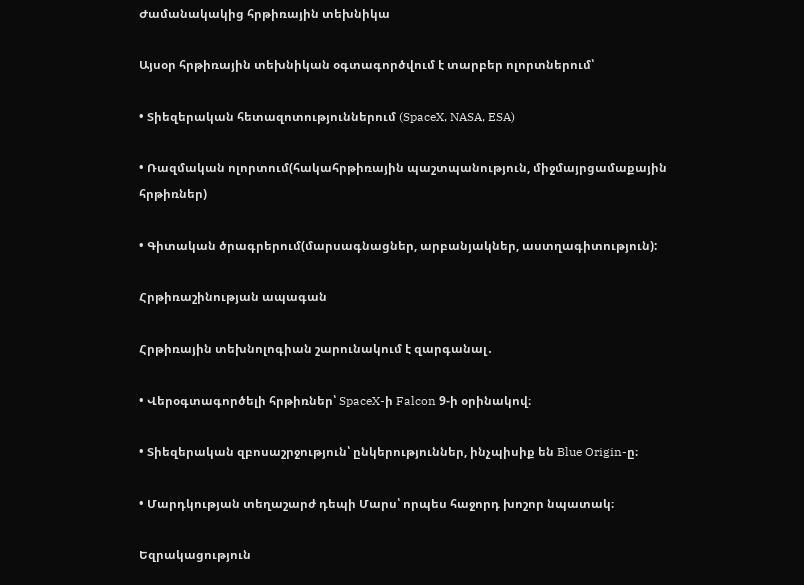Ժամանակակից հրթիռային տեխնիկա

Այսօր հրթիռային տեխնիկան օգտագործվում է տարբեր ոլորտներում՝

• Տիեզերական հետազոտություններում (SpaceX, NASA, ESA)

• Ռազմական ոլորտում(հակահրթիռային պաշտպանություն, միջմայրցամաքային հրթիռներ)

• Գիտական ծրագրերում(մարսագնացներ, արբանյակներ, աստղագիտություն):

Հրթիռաշինության ապագան

Հրթիռային տեխնոլոգիան շարունակում է զարգանալ․

• Վերօգտագործելի հրթիռներ՝ SpaceX-ի Falcon 9-ի օրինակով։

• Տիեզերական զբոսաշրջություն՝ ընկերություններ, ինչպիսիք են Blue Origin-ը։

• Մարդկության տեղաշարժ դեպի Մարս՝ որպես հաջորդ խոշոր նպատակ։

Եզրակացություն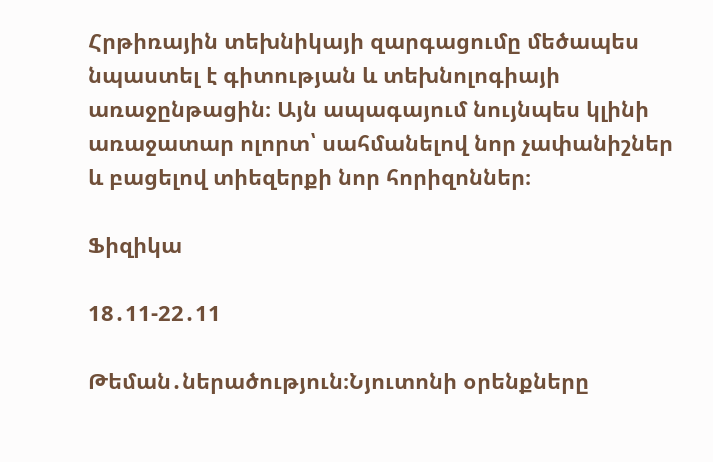Հրթիռային տեխնիկայի զարգացումը մեծապես նպաստել է գիտության և տեխնոլոգիայի առաջընթացին։ Այն ապագայում նույնպես կլինի առաջատար ոլորտ՝ սահմանելով նոր չափանիշներ և բացելով տիեզերքի նոր հորիզոններ։

Ֆիզիկա

18․11-22․11

Թեման․ներածություն։Նյուտոնի օրենքները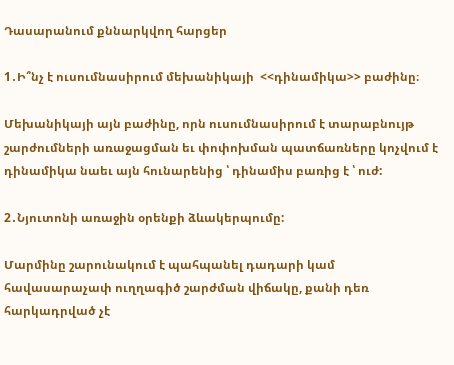Դասարանում քննարկվող հարցեր

1․Ի՞նչ է ուսումնասիրում մեխանիկայի  <<դինամիկա>> բաժինը։

Մեխանիկայի այն բաժինը, որն ուսումնասիրում է տարաբնույթ շարժումների առաջացման եւ փոփոխման պատճառները կոչվում է դինամիկա նաեւ այն հունարենից ՝ դինամիս բառից է ՝ ուժ:

2․Նյուտոնի առաջին օրենքի ձևակերպումը:

Մարմինը շարունակում է պահպանել դադարի կամ հավասարաչափ ուղղագիծ շարժման վիճակը, քանի դեռ հարկադրված չէ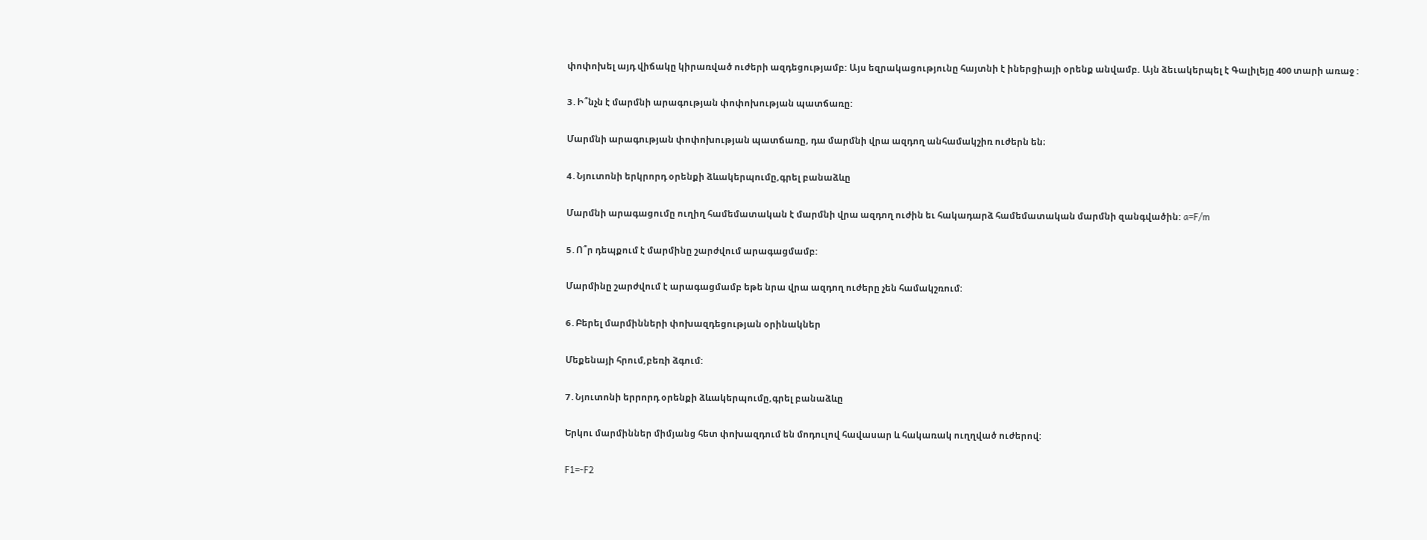փոփոխել այդ վիճակը կիրառված ուժերի ազդեցությամբ: Այս եզրակացությունը հայտնի է իներցիայի օրենք անվամբ. Այն ձեւակերպել է Գալիլեյը 400 տարի առաջ :

3․Ի՞նչն է մարմնի արագության փոփոխության պատճառը:

Մարմնի արագության փոփոխության պատճառը, դա մարմնի վրա ազդող անհամակշիռ ուժերն են։

4․Նյուտոնի երկրորդ օրենքի ձևակերպումը,գրել բանաձևը

Մարմնի արագացումը ուղիղ համեմատական է մարմնի վրա ազդող ուժին եւ հակադարձ համեմատական մարմնի զանգվածին: a=F/m

5․Ո՞ր դեպքում է մարմինը շարժվում արագացմամբ:

Մարմինը շարժվում է արագացմամբ եթե նրա վրա ազդող ուժերը չեն համակշռում:

6․Բերել մարմինների փոխազդեցության օրինակներ

Մեքենայի հրում,բեռի ձգում:

7․Նյուտոնի երրորդ օրենքի ձևակերպումը,գրել բանաձևը

Երկու մարմիններ միմյանց հետ փոխազդում են մոդուլով հավասար և հակառակ ուղղված ուժերով:

F1=-F2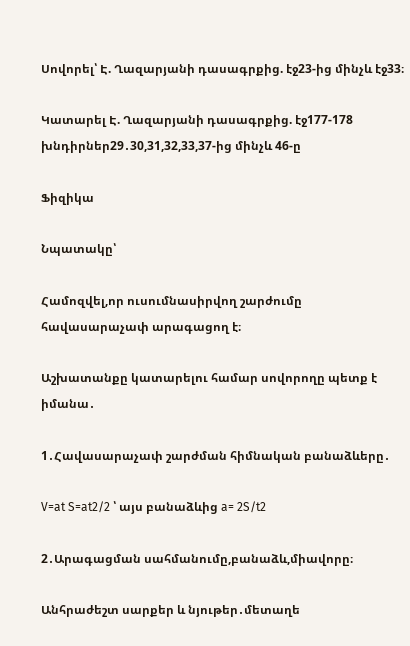Սովորել՝ Է. Ղազարյանի դասագրքից. էջ23-ից մինչև էջ33։

Կատարել Է. Ղազարյանի դասագրքից. էջ177-178 խնդիրներ29․30,31,32,33,37-ից մինչև 46-ը

Ֆիզիկա

Նպատակը՝

Համոզվել,որ ուսումնասիրվող շարժումը հավասարաչափ արագացող է։

Աշխատանքը կատարելու համար սովորողը պետք է իմանա․

1․Հավասարաչափ շարժման հիմնական բանաձևերը․

V=at S=at2/2 ՝ այս բանաձևից a= 2S/t2

2․Արագացման սահմանումը,բանաձև,միավորը։

Անհրաժեշտ սարքեր և նյութեր․մետաղե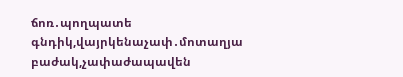ճոռ․պողպատե գնդիկ,վայրկենաչափ․մոտաղյա բաժակ,չափաժապավեն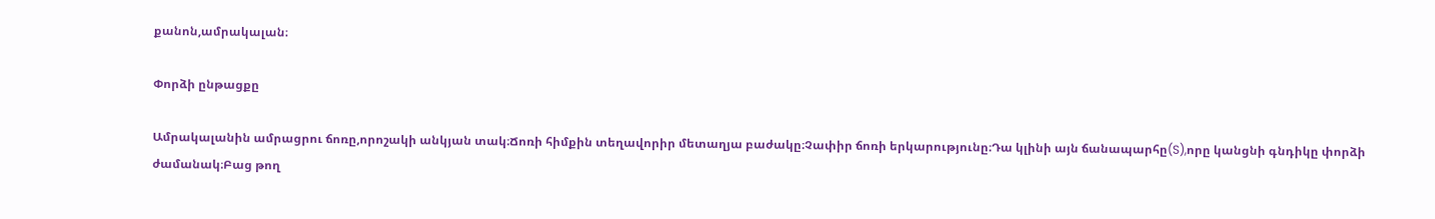քանոն,ամրակալան։

Փորձի ընթացքը

Ամրակալանին ամրացրու ճոռը,որոշակի անկյան տակ։Ճոռի հիմքին տեղավորիր մետաղյա բաժակը։Չափիր ճոռի երկարությունը։Դա կլինի այն ճանապարհը(S),որը կանցնի գնդիկը փորձի ժամանակ։Բաց թող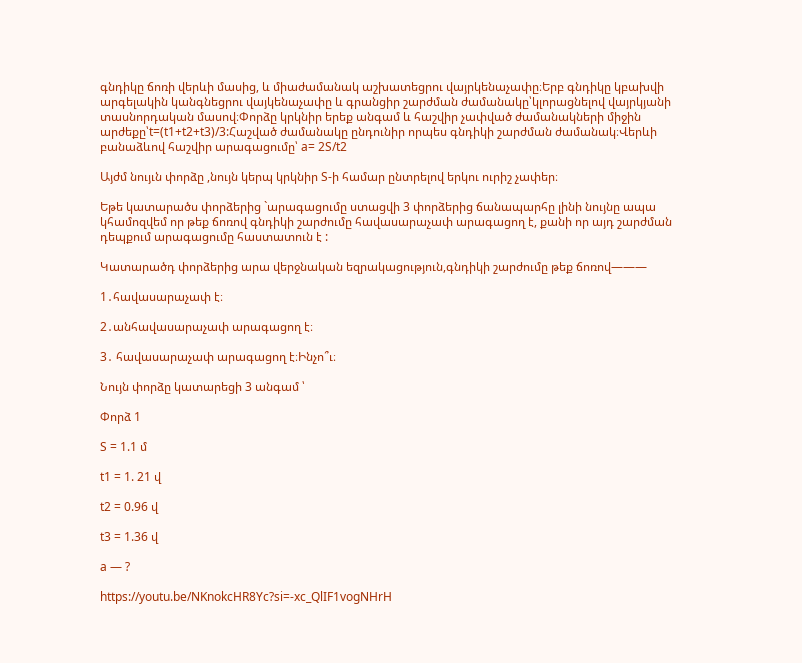գնդիկը ճոռի վերևի մասից, և միաժամանակ աշխատեցրու վայրկենաչափը։Երբ գնդիկը կբախվի արգելակին կանգնեցրու վայկենաչափը և գրանցիր շարժման ժամանակը՝կլորացնելով վայրկյանի տասնորդական մասով։Փորձը կրկնիր երեք անգամ և հաշվիր չափված ժամանակների միջին արժեքը՝t=(t1+t2+t3)/3:Հաշված ժամանակը ընդունիր որպես գնդիկի շարժման ժամանակ։Վերևի բանաձևով հաշվիր արագացումը՝ a= 2S/t2

Այժմ նույւն փորձը ,նույն կերպ կրկնիր S-ի համար ընտրելով երկու ուրիշ չափեր։

Եթե կատարածս փորձերից `արագացումը ստացվի 3 փորձերից ճանապարհը լինի նույնը ապա կհամոզվեմ որ թեք ճոռով գնդիկի շարժումը հավասարաչափ արագացող է, քանի որ այդ շարժման դեպքում արագացումը հաստատուն է :

Կատարածդ փորձերից արա վերջնական եզրակացություն,գնդիկի շարժումը թեք ճոռով———

1․հավասարաչափ է։

2․անհավասարաչափ արագացող է։

3․ հավասարաչափ արագացող է։Ինչո՞ւ։

Նույն փորձը կատարեցի 3 անգամ ՝

Փորձ 1

S = 1.1 մ

t1 = 1. 21 վ

t2 = 0.96 վ

t3 = 1.36 վ

a — ?

https://youtu.be/NKnokcHR8Yc?si=-xc_QlIF1vogNHrH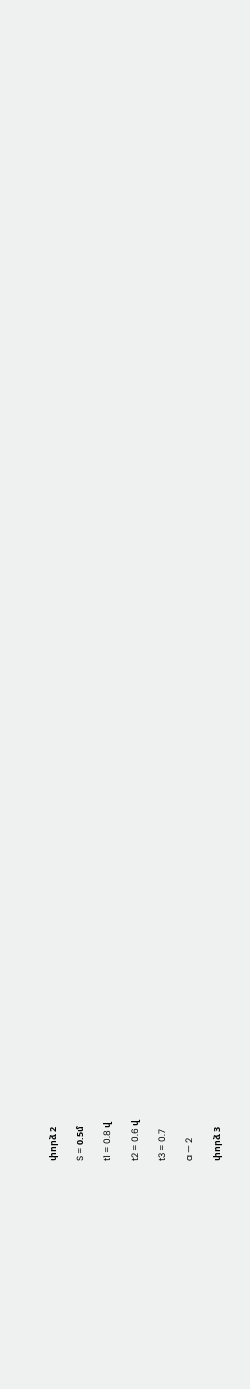փորձ 2

S = 0.5մ

t1 = 0.8 վ

t2 = 0.6 վ

t3 = 0.7

a — 2

փորձ 3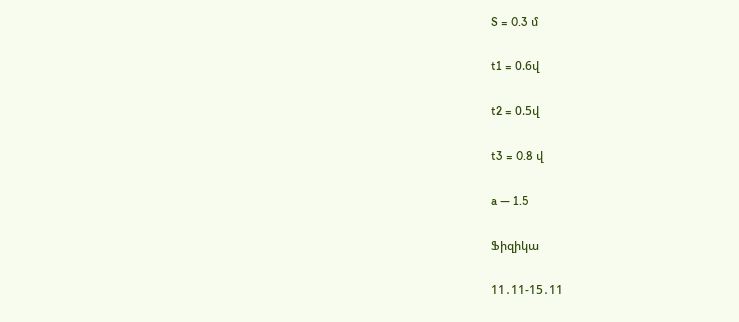S = 0.3 մ

t1 = 0.6վ

t2 = 0.5վ

t3 = 0.8 վ

a — 1.5

Ֆիզիկա

11․11-15․11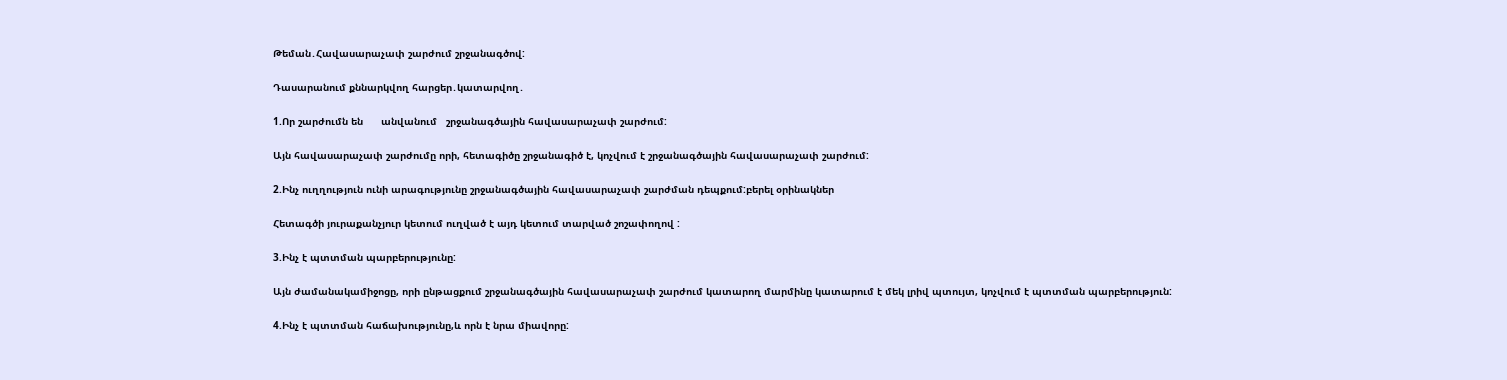Թեման․Հավասարաչափ շարժում շրջանագծով:

Դասարանում քննարկվող հարցեր․կատարվող․

1.Որ շարժումն են      անվանում   շրջանագծային հավասարաչափ շարժում:

Այն հավասարաչափ շարժումը որի, հետագիծը շրջանագիծ է, կոչվում է շրջանագծային հավասարաչափ շարժում:

2.Ինչ ուղղություն ունի արագությունը շրջանագծային հավասարաչափ շարժման դեպքում:բերել օրինակներ

Հետագծի յուրաքանչյուր կետում ուղված է այդ կետում տարված շոշափողով :

3.Ինչ է պտտման պարբերությունը:

Այն ժամանակամիջոցը, որի ընթացքում շրջանագծային հավասարաչափ շարժում կատարող մարմինը կատարում է մեկ լրիվ պտույտ, կոչվում է պտտման պարբերություն:

4.Ինչ է պտտման հաճախությունը,և որն է նրա միավորը: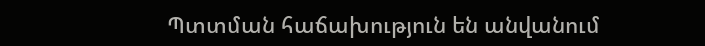Պտտման հաճախություն են անվանում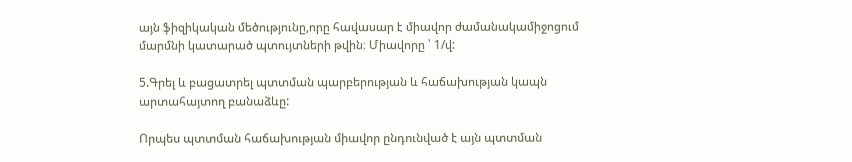այն ֆիզիկական մեծությունը,որը հավասար է միավոր ժամանակամիջոցում մարմնի կատարած պտույտների թվին։ Միավորը ՝ 1/վ:

5.Գրել և բացատրել պտտման պարբերության և հաճախության կապն արտահայտող բանաձևը:

Որպես պտտման հաճախության միավոր ընդունված է այն պտտման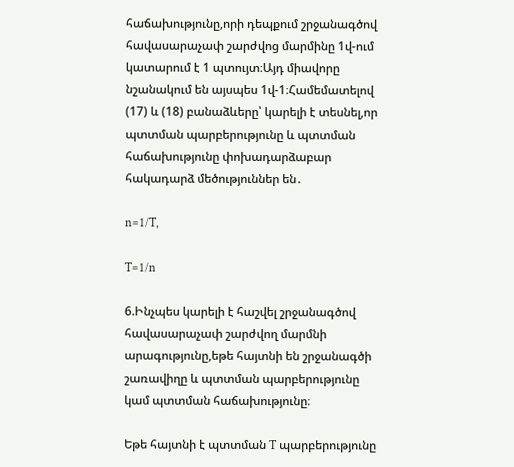հաճախությունը,որի դեպքում շրջանագծով հավասարաչափ շարժվոց մարմինը 1վ-ում կատարում է 1 պտույտ։Այդ միավորը նշանակում են այսպես 1վ-1։Համեմատելով (17) և (18) բանաձևերը՝ կարելի է տեսնել,որ պտտման պարբերությունը և պտտման հաճախությունը փոխադարձաբար հակադարձ մեծություններ են․

n=1/T,

T=1/n

6.Ինչպես կարելի է հաշվել շրջանագծով հավասարաչափ շարժվող մարմնի արագությունը,եթե հայտնի են շրջանագծի շառավիղը և պտտման պարբերությունը կամ պտտման հաճախությունը։

Եթե հայտնի է պտտման T պարբերությունը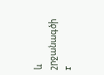և շրջանագծի r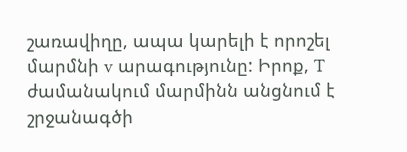շառավիղը, ապա կարելի է որոշել մարմնի v արագությունը: Իրոք, T ժամանակում մարմինն անցնում է շրջանագծի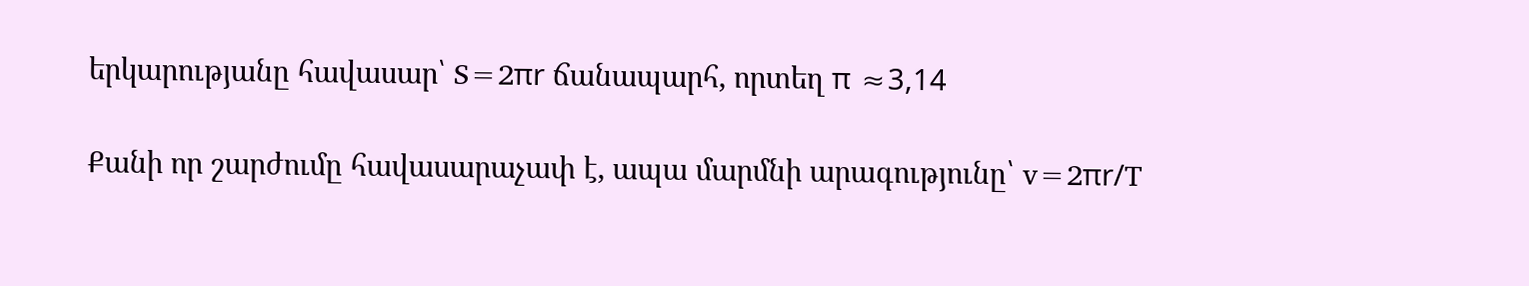երկարությանը հավասար՝ S=2πr ճանապարհ, որտեղ π ≈3,14

Քանի որ շարժումը հավասարաչափ է, ապա մարմնի արագությունը՝ v=2πr/T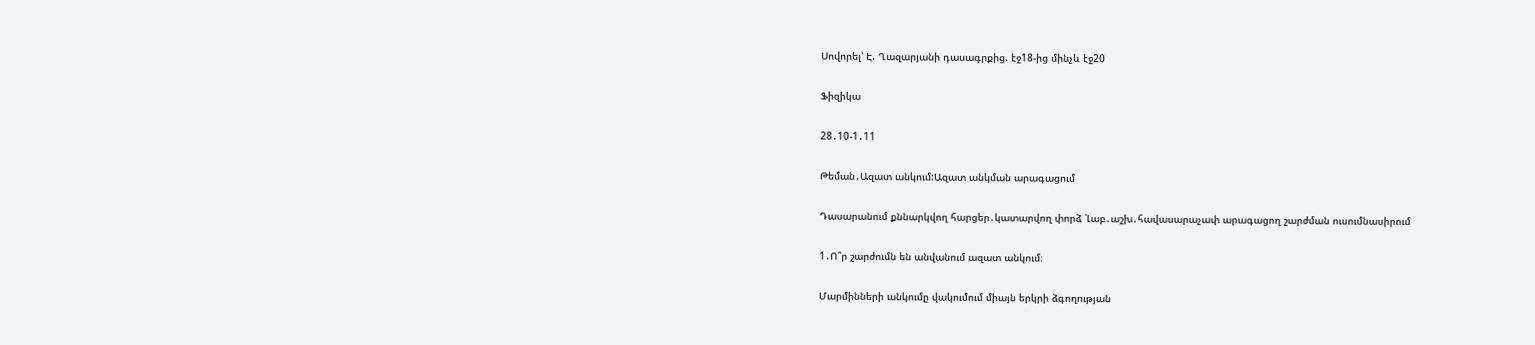Սովորել՝ Է. Ղազարյանի դասագրքից. էջ18-ից մինչև էջ20

Ֆիզիկա

28․10-1․11

Թեման․Ազատ անկում:Ազատ անկման արագացում

Դասարանում քննարկվող հարցեր․կատարվող փորձ ՝Լաբ․աշխ․հավասարաչափ արագացող շարժման ուսումնասիրում

1․Ո՞ր շարժումն են անվանում ազատ անկում։

Մարմինների անկումը վակումում միայն երկրի ձգողության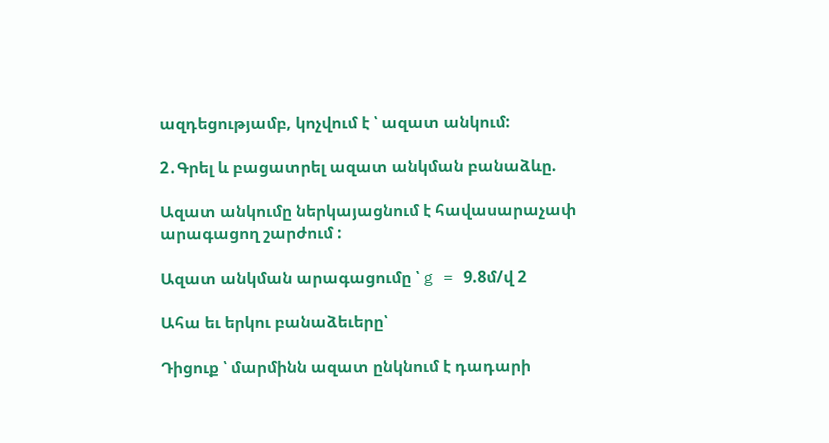ազդեցությամբ, կոչվում է ՝ ազատ անկում:

2․Գրել և բացատրել ազատ անկման բանաձևը.

Ազատ անկումը ներկայացնում է հավասարաչափ արագացող շարժում :

Ազատ անկման արագացումը ՝ g = 9.8մ/վ 2

Ահա եւ երկու բանաձեւերը՝

Դիցուք ՝ մարմինն ազատ ընկնում է դադարի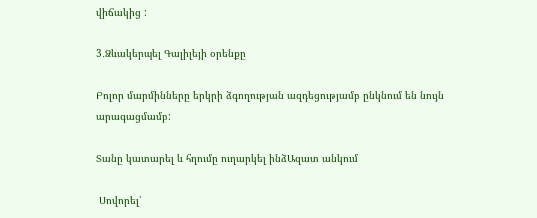վիճակից :

3․Ձևակերպել Գալիլեյի օրենքը

Բոլոր մարմինները երկրի ձգողության ազդեցությամբ ընկնում են նույն արագացմամբ:

Տանը կատարել և հղումը ուղարկել ինձԱզատ անկում

 Սովորել՝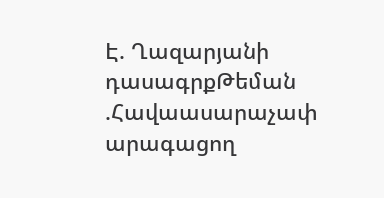Է. Ղազարյանի դասագրքԹեման .Հավաասարաչափ արագացող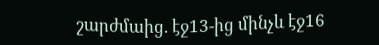շարժմաից. էջ13-ից մինչև էջ16